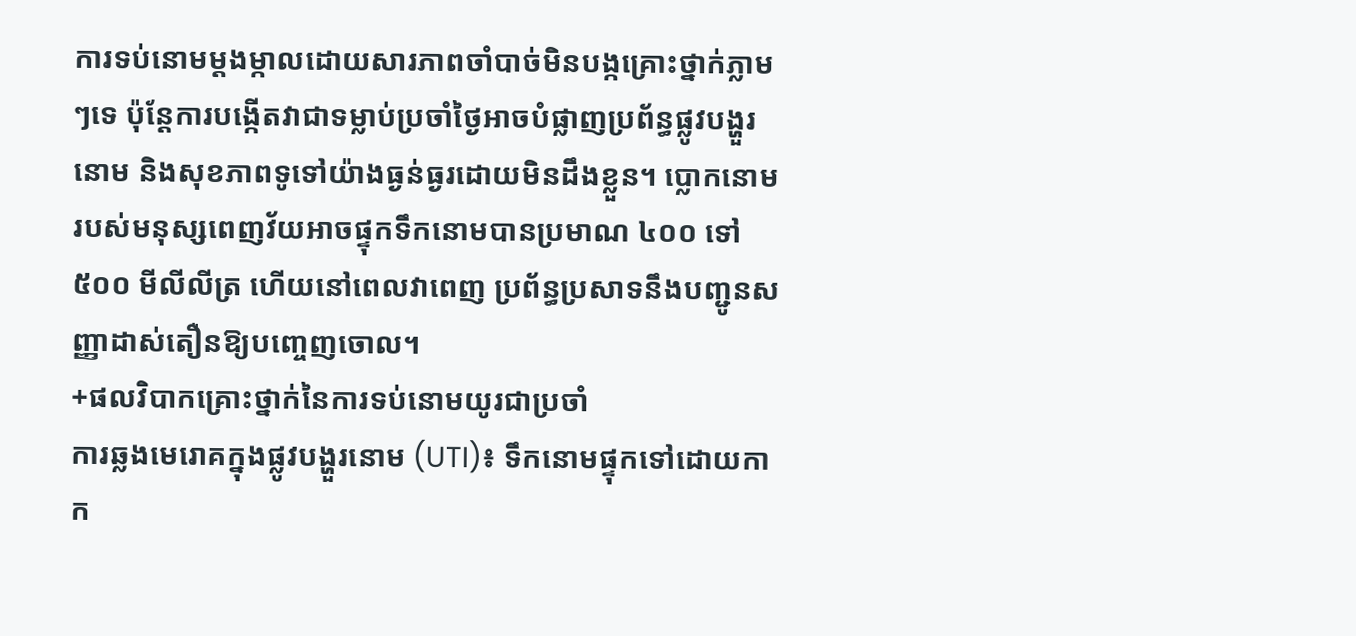ការទប់នោមម្តងម្កាលដោយសារភាពចាំបាច់មិនបង្កគ្រោះថ្នាក់ភ្លាមៗទេ ប៉ុន្តែការបង្កើតវាជាទម្លាប់ប្រចាំថ្ងៃអាចបំផ្លាញប្រព័ន្ធផ្លូវបង្ហួរនោម និងសុខភាពទូទៅយ៉ាងធ្ងន់ធ្ងរដោយមិនដឹងខ្លួន។ ប្លោកនោមរបស់មនុស្សពេញវ័យអាចផ្ទុកទឹកនោមបានប្រមាណ ៤០០ ទៅ ៥០០ មីលីលីត្រ ហើយនៅពេលវាពេញ ប្រព័ន្ធប្រសាទនឹងបញ្ជូនសញ្ញាដាស់តឿនឱ្យបញ្ចេញចោល។
+ផលវិបាកគ្រោះថ្នាក់នៃការទប់នោមយូរជាប្រចាំ
ការឆ្លងមេរោគក្នុងផ្លូវបង្ហួរនោម (UTI)៖ ទឹកនោមផ្ទុកទៅដោយកាក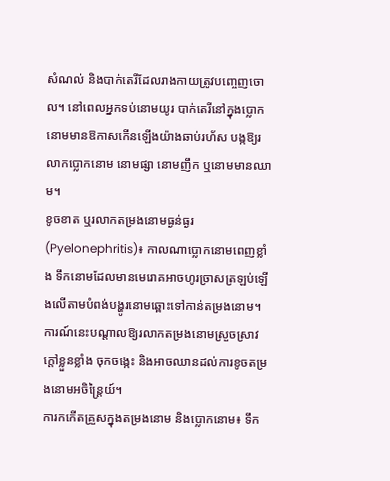សំណល់ និងបាក់តេរីដែលរាងកាយត្រូវបញ្ចេញចោល។ នៅពេលអ្នកទប់នោមយូរ បាក់តេរីនៅក្នុងប្លោកនោមមានឱកាសកើនឡើងយ៉ាងឆាប់រហ័ស បង្កឱ្យរលាកប្លោកនោម នោមផ្សា នោមញឹក ឬនោមមានឈាម។
ខូចខាត ឬរលាកតម្រងនោមធ្ងន់ធ្ងរ (Pyelonephritis)៖ កាលណាប្លោកនោមពេញខ្លាំង ទឹកនោមដែលមានមេរោគអាចហូរច្រាសត្រឡប់ឡើងលើតាមបំពង់បង្ហូរនោមឆ្ពោះទៅកាន់តម្រងនោម។ ការណ៍នេះបណ្តាលឱ្យរលាកតម្រងនោមស្រួចស្រាវ ក្តៅខ្លួនខ្លាំង ចុកចង្កេះ និងអាចឈានដល់ការខូចតម្រងនោមអចិន្ត្រៃយ៍។
ការកកើតគ្រួសក្នុងតម្រងនោម និងប្លោកនោម៖ ទឹក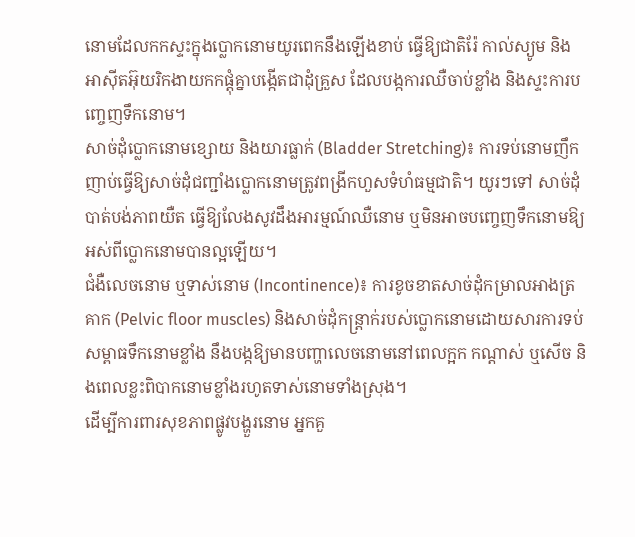នោមដែលកកស្ទះក្នុងប្លោកនោមយូរពេកនឹងឡើងខាប់ ធ្វើឱ្យជាតិរ៉ែ កាល់ស្យូម និងអាស៊ីតអ៊ុយរិកងាយកកផ្តុំគ្នាបង្កើតជាដុំគ្រួស ដែលបង្កការឈឺចាប់ខ្លាំង និងស្ទះការបញ្ចេញទឹកនោម។
សាច់ដុំប្លោកនោមខ្សោយ និងយារធ្លាក់ (Bladder Stretching)៖ ការទប់នោមញឹកញាប់ធ្វើឱ្យសាច់ដុំជញ្ជាំងប្លោកនោមត្រូវពង្រីកហួសទំហំធម្មជាតិ។ យូរៗទៅ សាច់ដុំបាត់បង់ភាពយឺត ធ្វើឱ្យលែងសូវដឹងអារម្មណ៍ឈឺនោម ឬមិនអាចបញ្ចេញទឹកនោមឱ្យអស់ពីប្លោកនោមបានល្អឡើយ។
ជំងឺលេចនោម ឬទាស់នោម (Incontinence)៖ ការខូចខាតសាច់ដុំកម្រាលអាងត្រគាក (Pelvic floor muscles) និងសាច់ដុំកន្ត្រាក់របស់ប្លោកនោមដោយសារការទប់សម្ពាធទឹកនោមខ្លាំង នឹងបង្កឱ្យមានបញ្ហាលេចនោមនៅពេលក្អក កណ្តាស់ ឬសើច និងពេលខ្លះពិបាកនោមខ្លាំងរហូតទាស់នោមទាំងស្រុង។
ដើម្បីការពារសុខភាពផ្លូវបង្ហួរនោម អ្នកគួ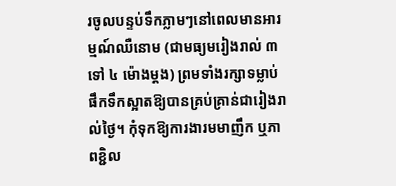រចូលបន្ទប់ទឹកភ្លាមៗនៅពេលមានអារម្មណ៍ឈឺនោម (ជាមធ្យមរៀងរាល់ ៣ ទៅ ៤ ម៉ោងម្តង) ព្រមទាំងរក្សាទម្លាប់ផឹកទឹកស្អាតឱ្យបានគ្រប់គ្រាន់ជារៀងរាល់ថ្ងៃ។ កុំទុកឱ្យការងារមមាញឹក ឬភាពខ្ជិល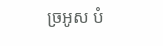ច្រអូស បំ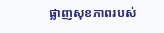ផ្លាញសុខភាពរបស់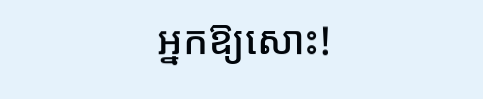អ្នកឱ្យសោះ!